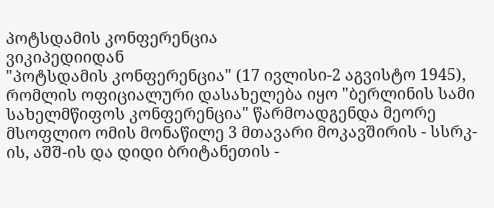პოტსდამის კონფერენცია
ვიკიპედიიდან
"პოტსდამის კონფერენცია" (17 ივლისი-2 აგვისტო 1945), რომლის ოფიციალური დასახელება იყო "ბერლინის სამი სახელმწიფოს კონფერენცია" წარმოადგენდა მეორე მსოფლიო ომის მონაწილე 3 მთავარი მოკავშირის - სსრკ-ის, აშშ-ის და დიდი ბრიტანეთის -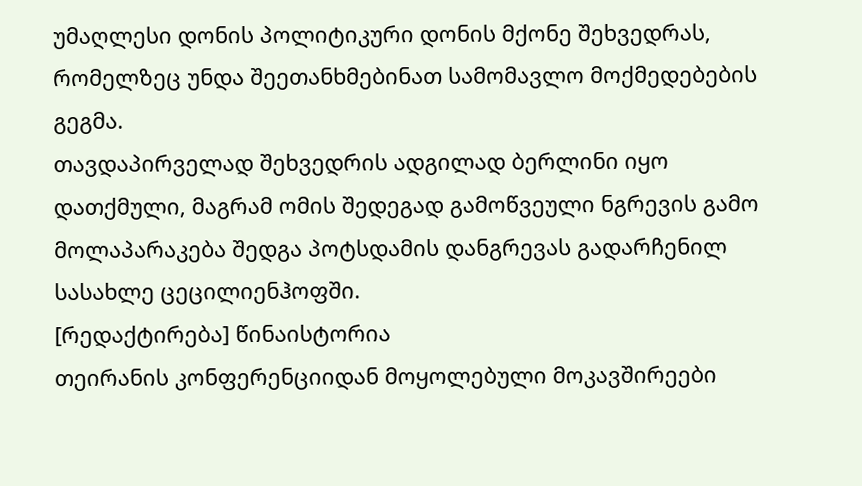უმაღლესი დონის პოლიტიკური დონის მქონე შეხვედრას, რომელზეც უნდა შეეთანხმებინათ სამომავლო მოქმედებების გეგმა.
თავდაპირველად შეხვედრის ადგილად ბერლინი იყო დათქმული, მაგრამ ომის შედეგად გამოწვეული ნგრევის გამო მოლაპარაკება შედგა პოტსდამის დანგრევას გადარჩენილ სასახლე ცეცილიენჰოფში.
[რედაქტირება] წინაისტორია
თეირანის კონფერენციიდან მოყოლებული მოკავშირეები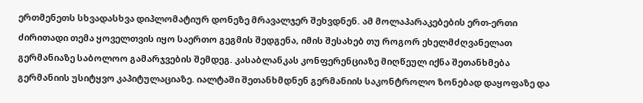ერთმენეთს სხვადასხვა დიპლომატიურ დონეზე მრავალჯერ შეხვდნენ. ამ მოლაპარაკებების ერთ-ერთი ძირითადი თემა ყოველთვის იყო საერთო გეგმის შედგენა, იმის შესახებ თუ როგორ ეხელმძღვანელათ გერმანიაზე საბოლოო გამარჯვების შემდეგ. კასაბლანკას კონფერენციაზე მიღწეულ იქნა შეთანხმება გერმანიის უსიტყვო კაპიტულაციაზე. იალტაში შეთანხმდნენ გერმანიის საკონტროლო ზონებად დაყოფაზე და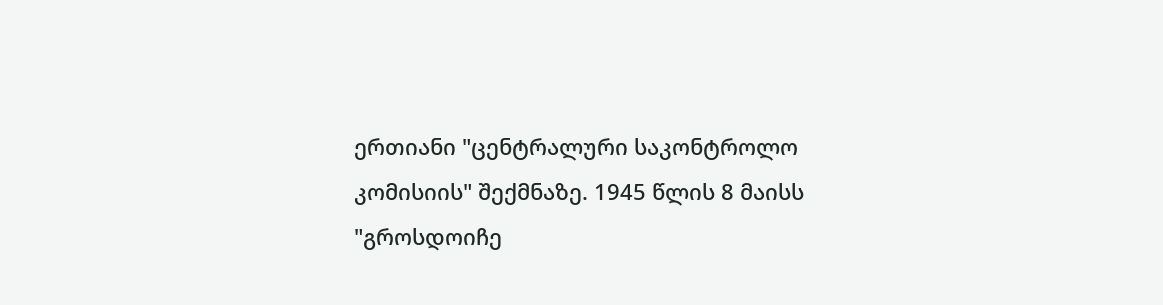ერთიანი "ცენტრალური საკონტროლო კომისიის" შექმნაზე. 1945 წლის 8 მაისს "გროსდოიჩე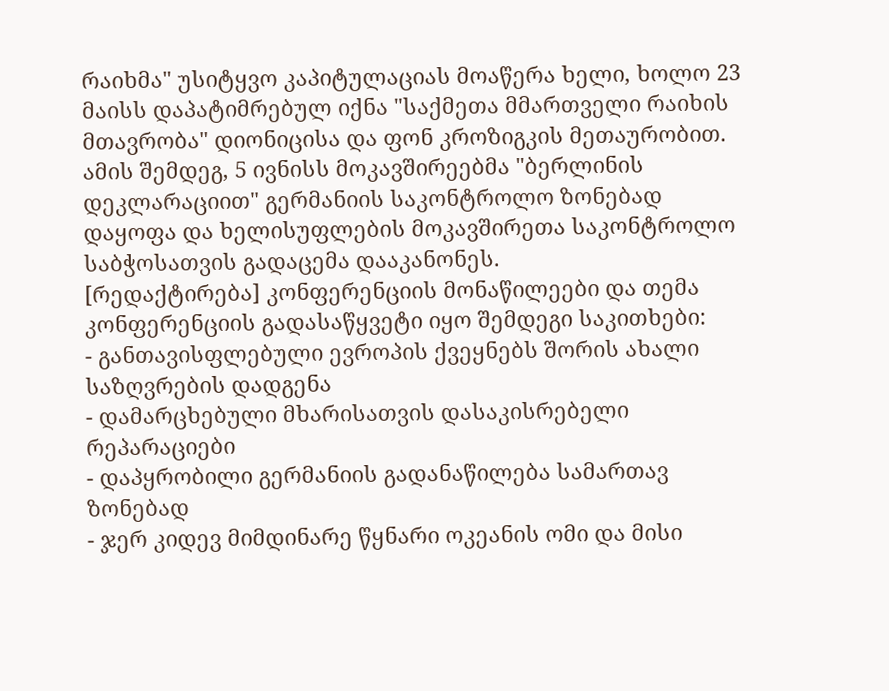რაიხმა" უსიტყვო კაპიტულაციას მოაწერა ხელი, ხოლო 23 მაისს დაპატიმრებულ იქნა "საქმეთა მმართველი რაიხის მთავრობა" დიონიცისა და ფონ კროზიგკის მეთაურობით. ამის შემდეგ, 5 ივნისს მოკავშირეებმა "ბერლინის დეკლარაციით" გერმანიის საკონტროლო ზონებად დაყოფა და ხელისუფლების მოკავშირეთა საკონტროლო საბჭოსათვის გადაცემა დააკანონეს.
[რედაქტირება] კონფერენციის მონაწილეები და თემა
კონფერენციის გადასაწყვეტი იყო შემდეგი საკითხები:
- განთავისფლებული ევროპის ქვეყნებს შორის ახალი საზღვრების დადგენა
- დამარცხებული მხარისათვის დასაკისრებელი რეპარაციები
- დაპყრობილი გერმანიის გადანაწილება სამართავ ზონებად
- ჯერ კიდევ მიმდინარე წყნარი ოკეანის ომი და მისი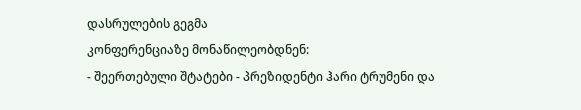დასრულების გეგმა
კონფერენციაზე მონაწილეობდნენ:
- შეერთებული შტატები - პრეზიდენტი ჰარი ტრუმენი და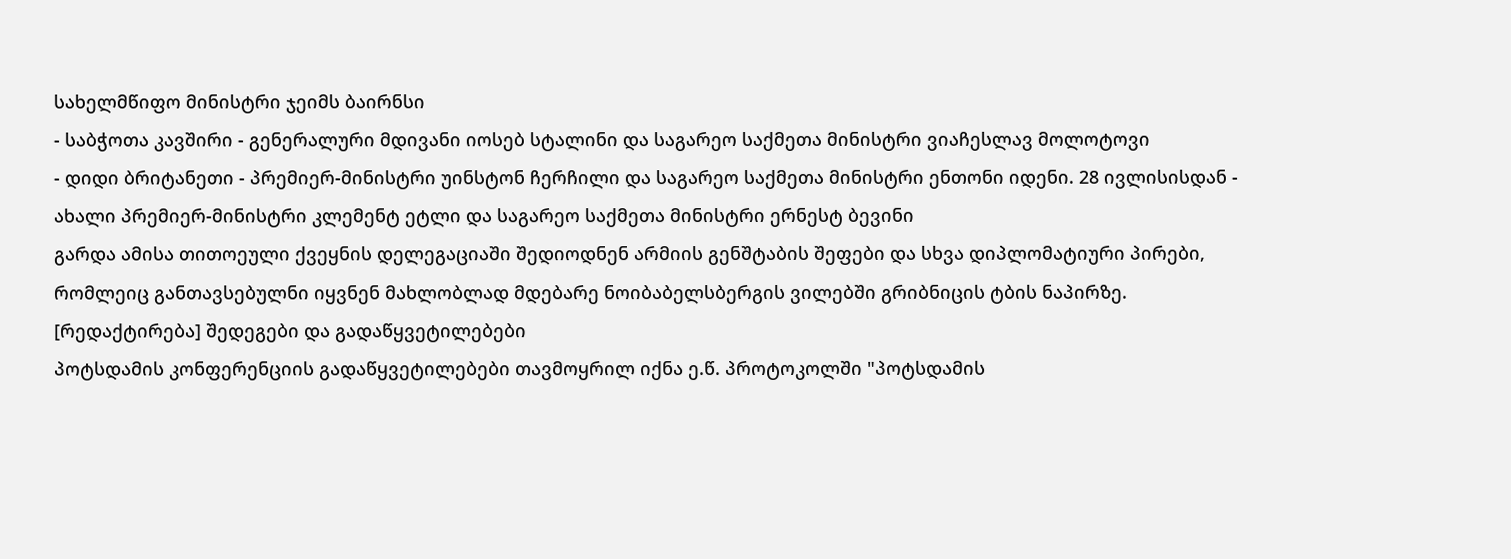სახელმწიფო მინისტრი ჯეიმს ბაირნსი
- საბჭოთა კავშირი - გენერალური მდივანი იოსებ სტალინი და საგარეო საქმეთა მინისტრი ვიაჩესლავ მოლოტოვი
- დიდი ბრიტანეთი - პრემიერ-მინისტრი უინსტონ ჩერჩილი და საგარეო საქმეთა მინისტრი ენთონი იდენი. 28 ივლისისდან - ახალი პრემიერ-მინისტრი კლემენტ ეტლი და საგარეო საქმეთა მინისტრი ერნესტ ბევინი
გარდა ამისა თითოეული ქვეყნის დელეგაციაში შედიოდნენ არმიის გენშტაბის შეფები და სხვა დიპლომატიური პირები, რომლეიც განთავსებულნი იყვნენ მახლობლად მდებარე ნოიბაბელსბერგის ვილებში გრიბნიცის ტბის ნაპირზე.
[რედაქტირება] შედეგები და გადაწყვეტილებები
პოტსდამის კონფერენციის გადაწყვეტილებები თავმოყრილ იქნა ე.წ. პროტოკოლში "პოტსდამის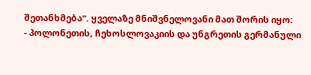შეთანხმება". ყველაზე მნიშვნელოვანი მათ შორის იყო:
- პოლონეთის, ჩეხოსლოვაკიის და უნგრეთის გერმანული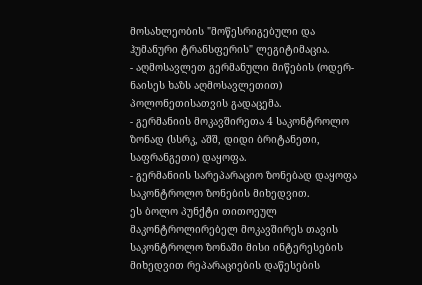მოსახლეობის "მოწესრიგებული და ჰუმანური ტრანსფერის" ლეგიტიმაცია.
- აღმოსავლეთ გერმანული მიწების (ოდერ-ნაისეს ხაზს აღმოსავლეთით) პოლონეთისათვის გადაცემა.
- გერმანიის მოკავშირეთა 4 საკონტროლო ზონად (სსრკ, აშშ, დიდი ბრიტანეთი, საფრანგეთი) დაყოფა.
- გერმანიის სარეპარაციო ზონებად დაყოფა საკონტროლო ზონების მიხედვით.
ეს ბოლო პუნქტი თითოეულ მაკონტროლირებელ მოკავშირეს თავის საკონტროლო ზონაში მისი ინტერესების მიხედვით რეპარაციების დაწესების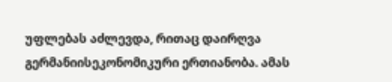უფლებას აძლევდა, რითაც დაირღვა გერმანიისეკონომიკური ერთიანობა. ამას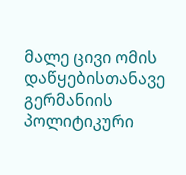მალე ცივი ომის დაწყებისთანავე გერმანიის პოლიტიკური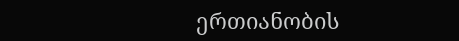ერთიანობის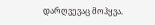დარღვევაც მოჰყვა.